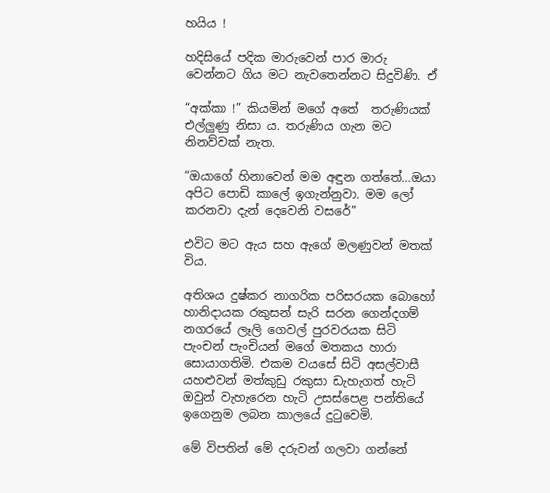හයිය !

හදිසියේ පදික මාරුවෙන් පාර මාරු වෙන්නට ගිය මට නැවතෙන්නට සිදුවිණි. ඒ

“අක්කා !” කියමින් මගේ අතේ  තරුණියක් එල්ලුණු නිසා ය. තරුණිය ගැන මට නිනව්වක් නැත.

“ඔයාගේ හිනාවෙන් මම අඳුන ගත්තේ…ඔයා අපිට පොඩි කාලේ ඉගැන්නුවා. මම ලෝ කරනවා දැන් දෙවෙනි වසරේ”

එවිට මට ඇය සහ ඇගේ මලණුවන් මතක් විය.

අතිශය දුෂ්කර නාගරික පරිසරයක බොහෝ හානිදායක රකුසන් සැරි සරන ගෙන්දගම් නගරයේ ලෑලි ගෙවල් පුරවරයක සිටි පැංචන් පැංචියන් මගේ මතකය හාරා සොයාගතිමි. එකම වයසේ සිටි අසල්වාසී යහළුවන් මත්කුඩු රකුසා ඩැහැගත් හැටි ඔවුන් වැහැරෙන හැටි උසස්පෙළ පන්තියේ ඉගෙනුම ලබන කාලයේ දුටුවෙමි.

මේ විපතින් මේ දරුවන් ගලවා ගන්නේ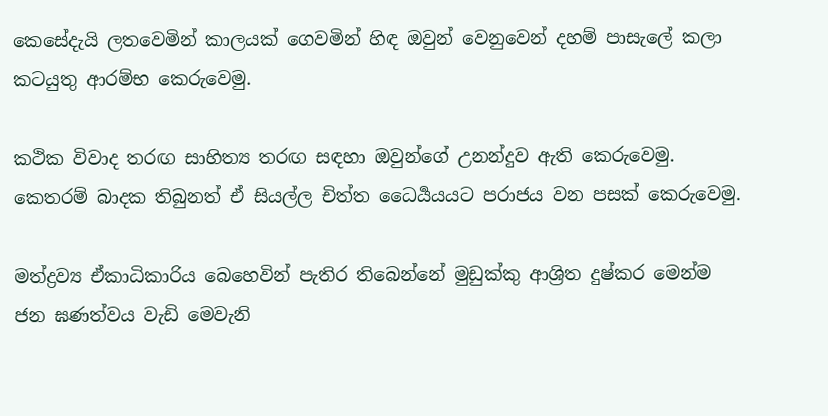කෙසේදැයි ලතවෙමින් කාලයක් ගෙවමින් හිඳ ඔවුන් වෙනුවෙන් දහම් පාසැලේ කලා කටයුතු ආරම්භ කෙරුවෙමු.

කථික විවාද තරඟ සාහිත්‍ය තරඟ සඳහා ඔවුන්ගේ උනන්දුව ඇති කෙරුවෙමු. කෙතරම් බාදක තිබුනත් ඒ සියල්ල චිත්ත ධෛර්‍යයයට පරාජය වන පසක් කෙරුවෙමු.

මත්ද්‍රව්‍ය ඒකාධිකාරිය බෙහෙවින් පැතිර තිබෙන්නේ මුඩුක්කු ආශ්‍රිත දුෂ්කර මෙන්ම ජන ඝණත්වය වැඩි මෙවැනි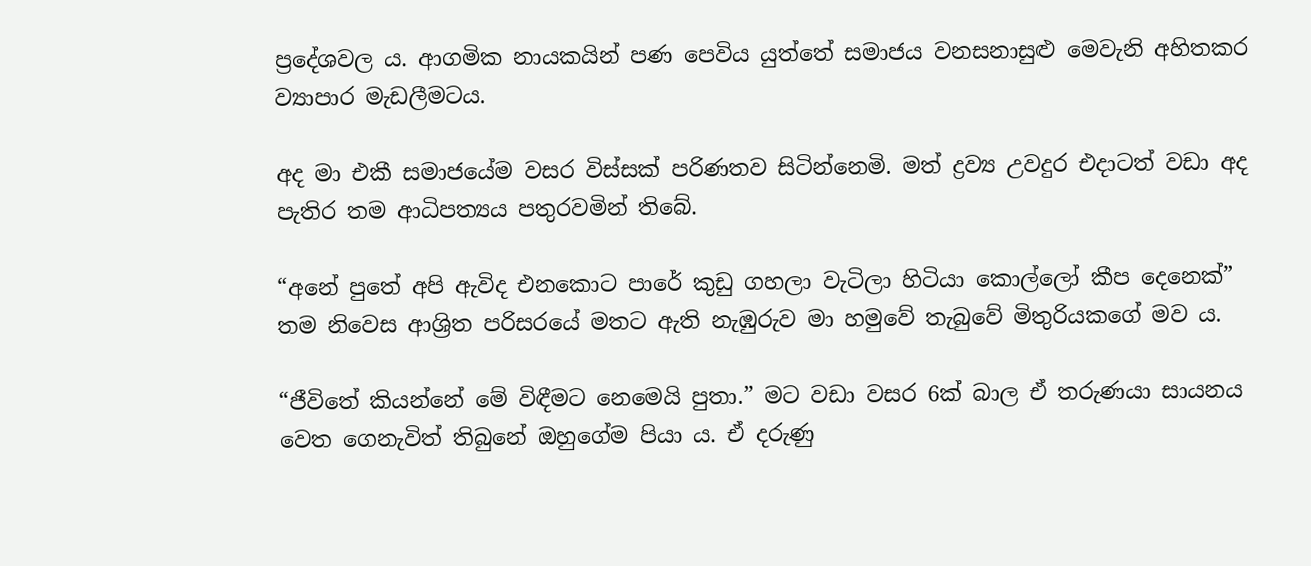ප්‍රදේශවල ය. ආගමික නායකයින් පණ පෙවිය යුත්තේ සමාජය වනසනාසුළු මෙවැනි අහිතකර ව්‍යාපාර මැඩලීමටය.

අද මා එකී සමාජයේම වසර විස්සක් පරිණතව සිටින්නෙමි. මත් ද්‍රව්‍ය උවදුර එදාටත් වඩා අද පැතිර තම ආධිපත්‍යය පතුරවමින් තිබේ.

“අනේ පුතේ අපි ඇවිද එනකොට පාරේ කුඩු ගහලා වැටිලා හිටියා කොල්ලෝ කීප දෙනෙක්” තම නිවෙස ආශ්‍රිත පරිසරයේ මතට ඇති නැඹුරුව මා හමුවේ තැබුවේ මිතුරියකගේ මව ය.

“ජීවිතේ කියන්නේ මේ විඳීමට නෙමෙයි පුතා.” මට වඩා වසර 6ක් බාල ඒ තරුණයා සායනය වෙත ගෙනැවිත් තිබුනේ ඔහුගේම පියා ය. ඒ දරුණු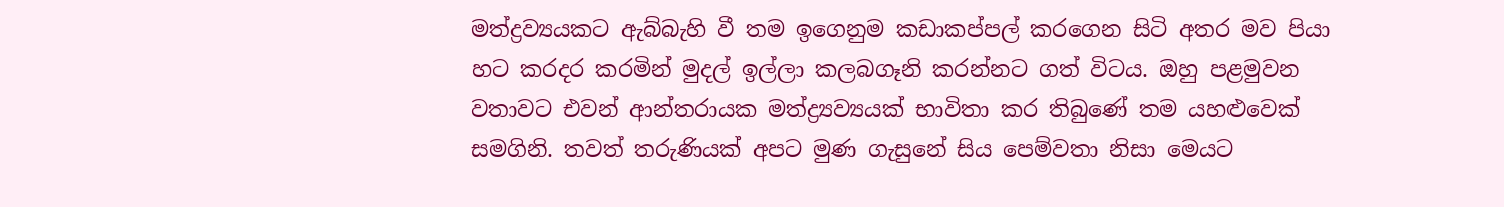මත්ද්‍රව්‍යයකට ඇබ්බැහි වී තම ඉගෙනුම කඩාකප්පල් කරගෙන සිටි අතර මව පියා හට කරදර කරමින් මුදල් ඉල්ලා කලබගෑනි කරන්නට ගත් විටය. ඔහු පළමුවන වතාවට එවන් ආන්තරායක මත්ද්‍ර්‍යව්‍යයක් භාවිතා කර තිබුණේ තම යහළුවෙක් සමගිනි. තවත් තරුණියක් අපට මුණ ගැසුනේ සිය පෙම්වතා නිසා මෙයට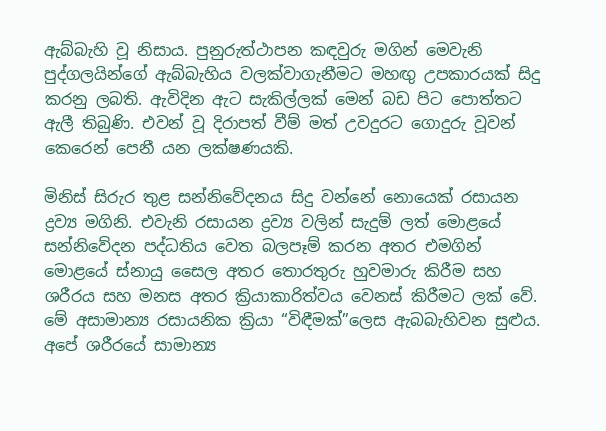ඇබ්බැහි වූ නිසාය. පුනුරුත්ථාපන කඳවුරු මගින් මෙවැනි පුද්ගලයින්ගේ ඇබ්බැහිය වලක්වාගැනීමට මහඟු උපකාරයක් සිදු කරනු ලබති. ඇවිදින ඇට සැකිල්ලක් මෙන් බඩ පිට පොත්තට ඇලී තිබුණි. එවන් වූ දිරාපත් වීම් මත් උවදුරට ගොදුරු වූවන් කෙරෙන් පෙනී යන ලක්ෂණයකි.

මිනිස් සිරුර තුළ සන්නිවේදනය සිදු වන්නේ නොයෙක් රසායන ද්‍රව්‍ය මගිනි. එවැනි රසායන ද්‍රව්‍ය වලින් සැදුම් ලත් මොළයේ සන්නිවේදන පද්ධතිය වෙත බලපෑම් කරන අතර එමගින් මොළයේ ස්නායු සෛල අතර තොරතුරු හුවමාරු කිරීම සහ ශරීරය සහ මනස අතර ක්‍රියාකාරිත්වය වෙනස් කිරීමට ලක් වේ. මේ අසාමාන්‍ය රසායනික ක්‍රියා “විඳීමක්”ලෙස ඇබබැහිවන සුළුය. අපේ ශරීරයේ සාමාන්‍ය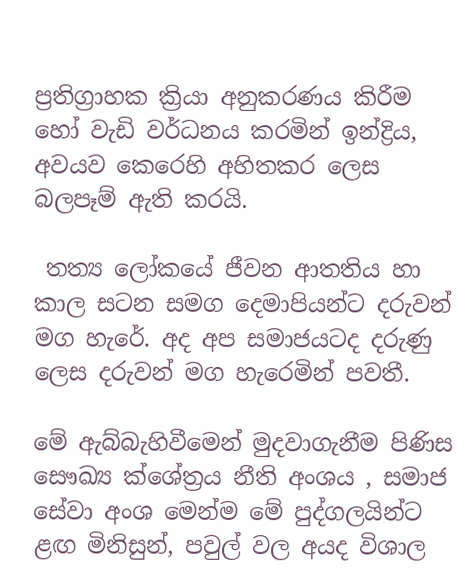ප්‍රතිග්‍රාහක ක්‍රියා අනුකරණය කිරීම හෝ වැඩි වර්ධනය කරමින් ඉන්ද්‍රිය, අවයව කෙරෙහි අහිතකර ලෙස බලපෑම් ඇති කරයි.

 තත්‍ය ලෝකයේ ජීවන ආතතිය හා කාල සටන සමග දෙමාපියන්ට දරුවන් මග හැරේ. අද අප සමාජයටද දරුණු ලෙස දරුවන් මග හැරෙමින් පවතී.

මේ ඇබ්බැහිවීමෙන් මුදවාගැනීම පිණිස සෞඛ්‍ය ක්ශේත්‍රය නීති අංශය , සමාජ සේවා අංශ මෙන්ම මේ පුද්ගලයින්ට ළඟ මිනිසුන්, පවුල් වල අයද විශාල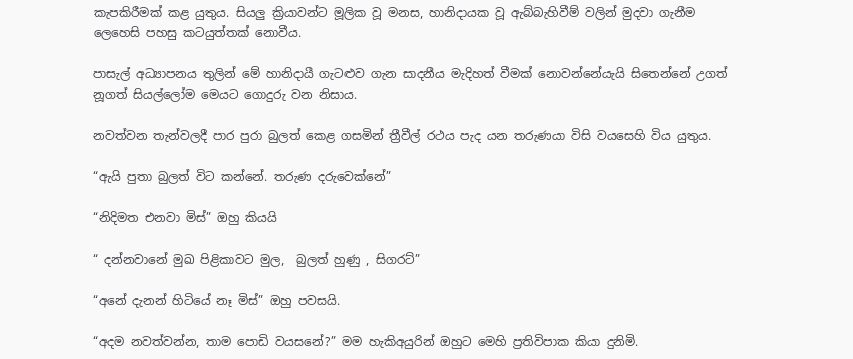කැපකිරීමක් කළ යුතුය. සියලු ක්‍රියාවන්ට මූලික වූ මනස, හානිදායක වූ ඇබ්බැහිවීම් වලින් මුදවා ගැනීම ලෙහෙසි පහසු කටයුත්තක් නොවීය.

පාසැල් අධ්‍යාපනය තුලින් මේ හානිදායී ගැටළුව ගැන සාදනීය මැදිහත් වීමක් නොවන්නේයැයි සිතෙන්නේ උගත් නූගත් සියල්ලෝම මෙයට ගොදුරු වන නිසාය.

නවත්වන තැන්වලදී පාර පුරා බුලත් කෙළ ගසමින් ත්‍රීවීල් රථය පැද යන තරුණයා විසි වයසෙහි විය යුතුය.

“ඇයි පුතා බුලත් විට කන්නේ. තරුණ දරුවෙක්නේ”

“නිදිමත එනවා මිස්” ඔහු කියයි

“ දන්නවානේ මුඛ පිළිකාවට මුල,  බුලත් හුණු , සිගරට්”

“අනේ දැනන් හිටියේ නෑ මිස්” ඔහු පවසයි.

“අදම නවත්වන්න, තාම පොඩි වයසනේ?” මම හැකිඅයුරින් ඔහුට මෙහි ප්‍රතිවිපාක කියා දුනිමි.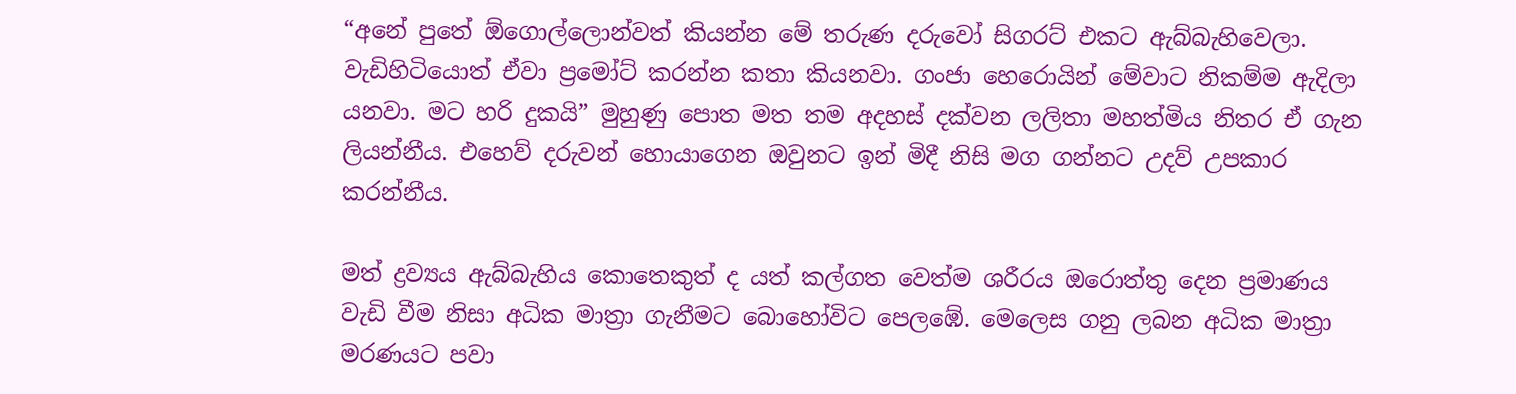“අනේ පුතේ ඕගොල්ලොන්වත් කියන්න මේ තරුණ දරුවෝ සිගරට් එකට ඇබ්බැහිවෙලා. වැඩිහිටියොත් ඒවා ප්‍රමෝට් කරන්න කතා කියනවා. ගංජා හෙරොයින් මේවාට නිකම්ම ඇදිලා යනවා. මට හරි දුකයි” මුහුණු පොත මත තම අදහස් දක්වන ලලිතා මහත්මිය නිතර ඒ ගැන ලියන්නීය. එහෙව් දරුවන් හොයාගෙන ඔවුනට ඉන් මිදී නිසි මග ගන්නට උදව් උපකාර කරන්නීය.

මත් ද්‍රව්‍යය ඇබ්බැහිය කොතෙකුත් ද යත් කල්ගත වෙත්ම ශරීරය ඔරොත්තු දෙන ප්‍රමාණය වැඩි වීම නිසා අධික මාත්‍රා ගැනීමට බොහෝවිට පෙලඹේ. මෙලෙස ගනු ලබන අධික මාත්‍රා මරණයට පවා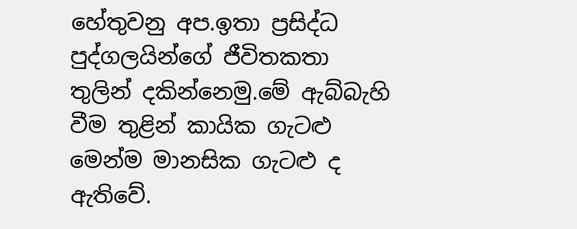හේතුවනු අප.ඉතා ප්‍රසිද්ධ පුද්ගලයින්ගේ ජීවිතකතා තුලින් දකින්නෙමු.මේ ඇබ්බැහි වීම තුළින් කායික ගැටළු මෙන්ම මානසික ගැටළු ද ඇතිවේ.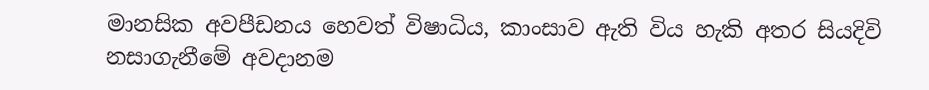මානසික අවපීඩනය හෙවත් විෂාධිය, කාංසාව ඇති විය හැකි අතර සියදිවි නසාගැනීමේ අවදානම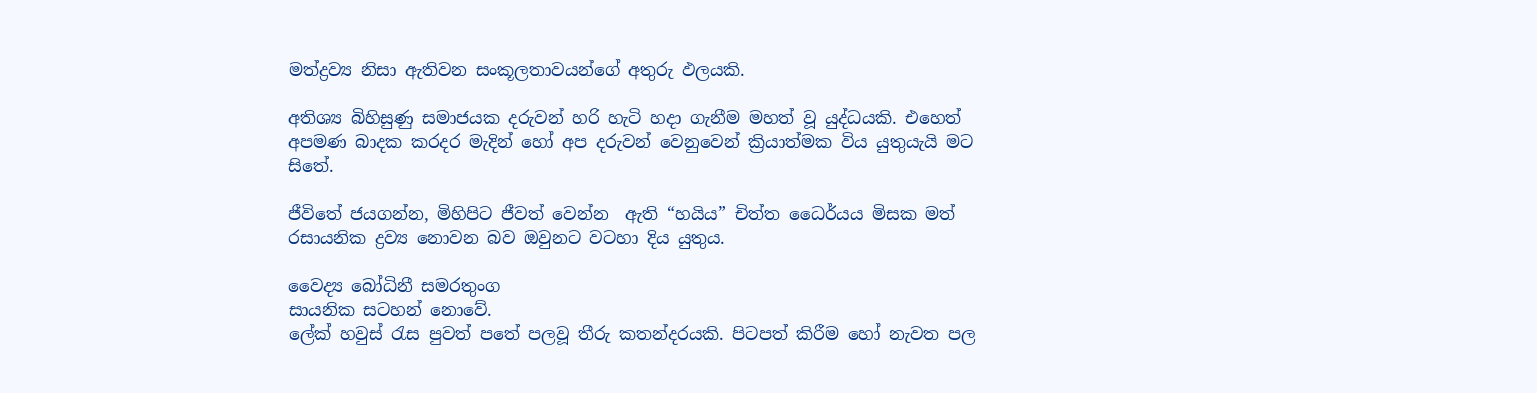මත්ද්‍රව්‍ය නිසා ඇතිවන සංකූලතාවයන්ගේ අතුරු ඵලයකි.

අතිශ්‍ය බිහිසුණු සමාජයක දරුවන් හරි හැටි හදා ගැනීම මහත් වූ යුද්ධයකි. එහෙත් අපමණ බාදක කරදර මැදින් හෝ අප දරුවන් වෙනුවෙන් ක්‍රියාත්මක විය යුතුයැයි මට සිතේ.

ජීවිතේ ජයගන්න, මිහිපිට ජීවත් වෙන්න  ඇති “හයිය” චිත්ත ධෛර්යය මිසක මත් රසායනික ද්‍රව්‍ය නොවන බව ඔවුනට වටහා දිය යුතුය.

වෛද්‍ය බෝධිනී සමරතුංග
සායනික සටහන් නොවේ.
ලේක් හවුස් රැස පුවත් පතේ පලවූ තීරු කතන්දරයකි. පිටපත් කිරීම හෝ නැවත පල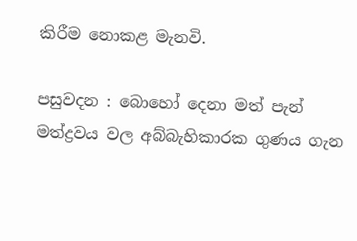කිරීම නොකළ මැනවි.

පසුවදන : බොහෝ දෙනා මත් පැන් මත්ද්‍රවය වල අබ්බැහිකාරක ගුණය ගැන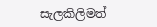සැලකිලිමත්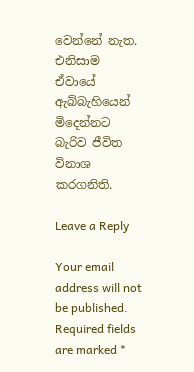වෙන්නේ නැත. එනිසාම ඒවායේ ඇබ්බැහියෙන් මිදෙන්නට බැරිව ජීවිත විනාශ කරගනිති.

Leave a Reply

Your email address will not be published. Required fields are marked *